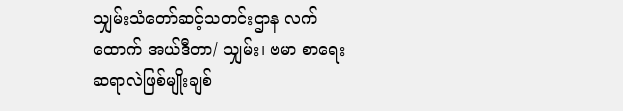သျှမ်းသံတော်ဆင့်သတင်းဌာန လက်ထောက် အယ်ဒီတာ/ သျှမ်း၊ ဗမာ စာရေးဆရာလဲဖြစ်မျိုးချစ်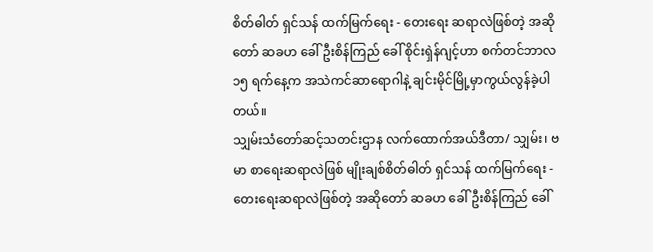စိတ်ဓါတ် ရှင်သန် ထက်မြက်ရေး - တေးရေး ဆရာလဲဖြစ်တဲ့ အဆိုတော် ဆခဟ ခေါ် ဦးစိန်ကြည် ခေါ် စိုင်းရှဲန်ဂျင့်ဟာ စက်တင်ဘာလ ၁၅ ရက်နေ့က အသဲကင်ဆာရောဂါနဲ့ ချင်းမိုင်မြို့မှာကွယ်လွန်ခဲ့ပါ တယ်။
သျှမ်းသံတော်ဆင့်သတင်းဌာန လက်ထောက်အယ်ဒီတာ/ သျှမ်း၊ ဗမာ စာရေးဆရာလဲဖြစ် မျိုးချစ်စိတ်ဓါတ် ရှင်သန် ထက်မြက်ရေး - တေးရေးဆရာလဲဖြစ်တဲ့ အဆိုတော် ဆခဟ ခေါ် ဦးစိန်ကြည် ခေါ်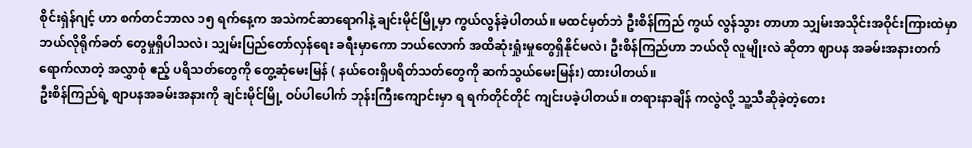စိုင်းရှဲန်ဂျင့် ဟာ စက်တင်ဘာလ ၁၅ ရက်နေ့က အသဲကင်ဆာရောဂါနဲ့ ချင်းမိုင်မြို့မှာ ကွယ်လွန်ခဲ့ပါတယ်။ မထင်မှတ်ဘဲ ဦးစိန်ကြည် ကွယ် လွန်သွား တာဟာ သျှမ်းအသိုင်းအဝိုင်းကြားထဲမှာဘယ်လိုရိုက်ခတ် တွေမှုရှိပါသလဲ၊ သျှမ်းပြည်တော်လှန်ရေး ခရီးမှာကော ဘယ်လောက် အထိဆုံးရှုံးမှုတွေရှိနိုင်မလဲ၊ ဦးစိန်ကြည်ဟာ ဘယ်လို လူမျိုးလဲ ဆိုတာ ဈာပန အခမ်းအနားတက်ရောက်လာတဲ့ အလွှာစုံ ဧည့် ပရိသတ်တွေကို တွေ့ဆုံမေးမြန် ( နယ်ဝေးရှိပရိတ်သတ်တွေကို ဆက်သွယ်မေးမြန်း) ထားပါတယ်။
ဦးစိန်ကြည်ရဲ့ စျာပနအခမ်းအနားကို ချင်းမိုင်မြို့ ဝပ်ပါပေါက် ဘုန်းကြီးကျောင်းမှာ ရ ရက်တိုင်တိုင် ကျင်းပခဲ့ပါတယ်။ တရားနာချိန် ကလွဲလို့ သူ့သီဆိုခဲ့တဲ့တေး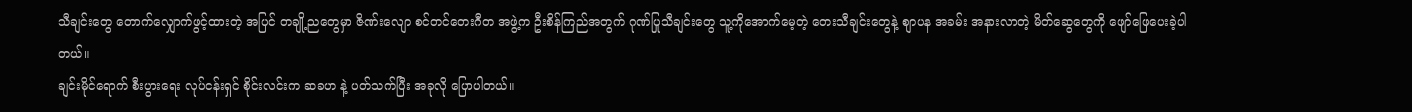သီချင်းတွေ တောက်လျှောက်ဖွင့်ထားတဲ့ အပြင် တချို့ညတွေမှာ ဇိဏ်းလျော စင်တင်တေးဂီတ အဖွဲ့က ဦးစိန်ကြည်အတွက် ဂုဏ်ပြုသီချင်းတွေ သူ့ကိုအောက်မေ့တဲ့ တေးသီချင်းတွေနဲ့ စျာပန အခမ်း အနားလာတဲ့ မိတ်ဆွေတွေကို ဖျော်ဖြေပေးခဲ့ပါ တယ်။
ချင်းမိုင်ရောက် စီးပွားရေး လုပ်ငန်းရှင် စိုင်းလင်းက ဆခဟ နဲ့ ပတ်သက်ပြီး အခုလို ပြောပါတယ်။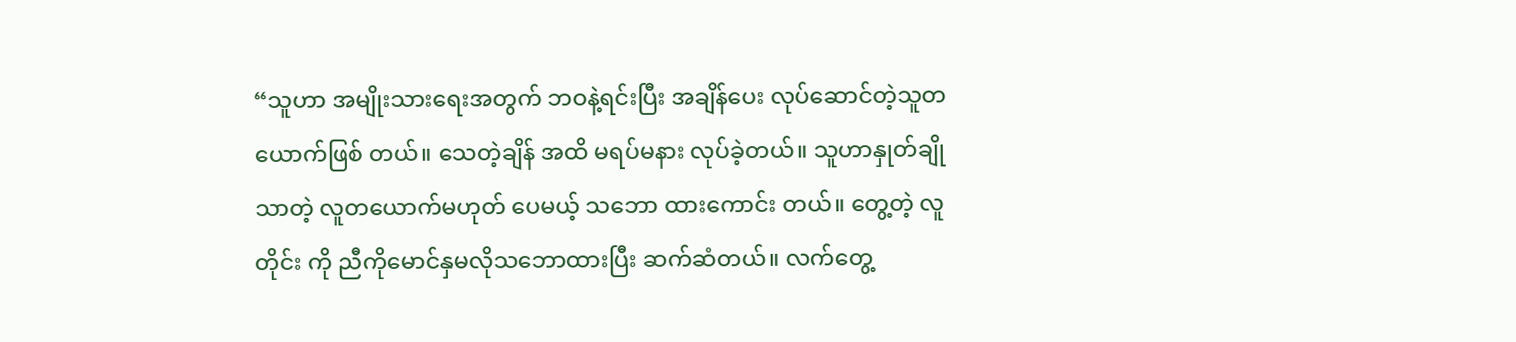“သူဟာ အမျိုးသားရေးအတွက် ဘဝနဲ့ရင်းပြီး အချိန်ပေး လုပ်ဆောင်တဲ့သူတယောက်ဖြစ် တယ်။ သေတဲ့ချိန် အထိ မရပ်မနား လုပ်ခဲ့တယ်။ သူဟာနှုတ်ချိုသာတဲ့ လူတယောက်မဟုတ် ပေမယ့် သဘော ထားကောင်း တယ်။ တွေ့တဲ့ လူတိုင်း ကို ညီကိုမောင်နှမလိုသဘောထားပြီး ဆက်ဆံတယ်။ လက်တွေ့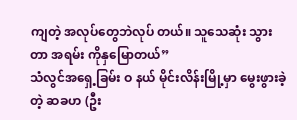ကျတဲ့ အလုပ်တွေဘဲလုပ် တယ်။ သူသေဆုံး သွားတာ အရမ်း ကိုနှမြောတယ်”
သံလွင်အရှေ့ခြမ်း ဝ နယ် မိုင်းလိန်းမြို့မှာ မွေးဖွားခဲ့တဲ့ ဆခဟ (ဦး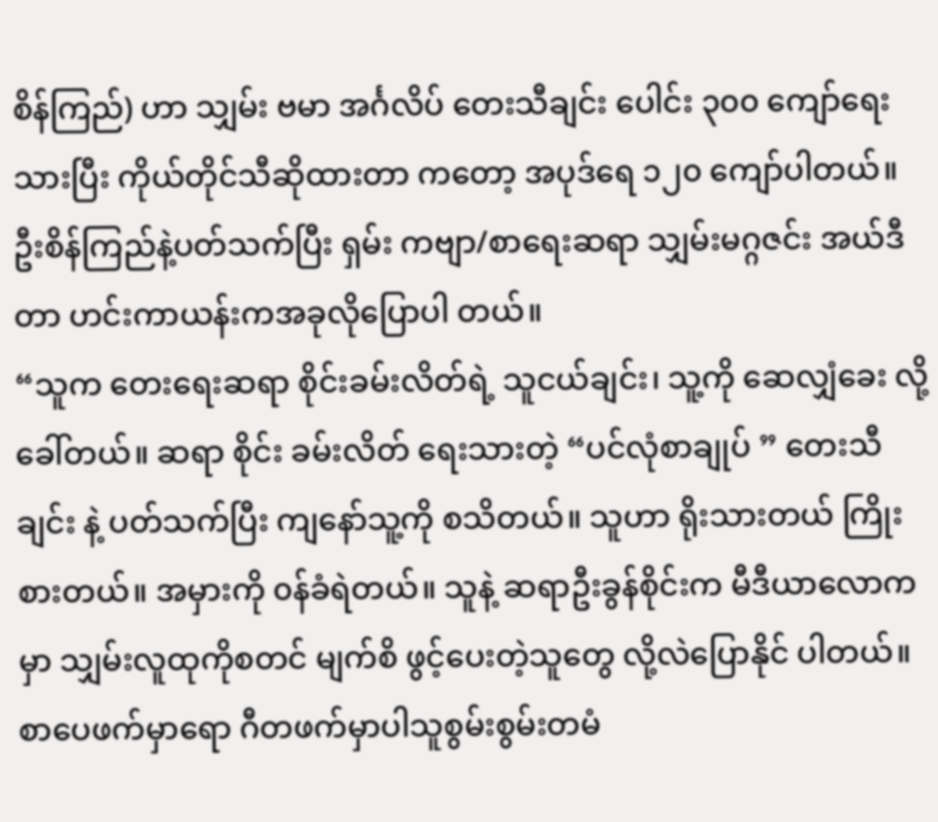စိန်ကြည်) ဟာ သျှမ်း ဗမာ အင်္ဂလိပ် တေးသီချင်း ပေါင်း ၃၀၀ ကျော်ရေးသားပြီး ကိုယ်တိုင်သီဆိုထားတာ ကတော့ အပုဒ်ရေ ၁၂၀ ကျော်ပါတယ်။
ဦးစိန်ကြည်နဲ့ပတ်သက်ပြီး ရှမ်း ကဗျာ/စာရေးဆရာ သျှမ်းမဂ္ဂဇင်း အယ်ဒီတာ ဟင်းကာယန်းကအခုလိုပြောပါ တယ်။
“သူက တေးရေးဆရာ စိုင်းခမ်းလိတ်ရဲ့ သူငယ်ချင်း၊ သူ့ကို ဆေလျှံခေး လို့ ခေါ်တယ်။ ဆရာ စိုင်း ခမ်းလိတ် ရေးသားတဲ့ “ပင်လုံစာချုပ် ” တေးသီချင်း နဲ့ ပတ်သက်ပြီး ကျနော်သူ့ကို စသိတယ်။ သူဟာ ရိုးသားတယ် ကြိုးစားတယ်။ အမှားကို ၀န်ခံရဲတယ်။ သူနဲ့ ဆရာဦးခွန်စိုင်းက မီဒီယာလောကမှာ သျှမ်းလူထုကိုစတင် မျက်စိ ဖွင့်ပေးတဲ့သူတွေ လို့လဲပြောနိုင် ပါတယ်။ စာပေဖက်မှာရော ဂီတဖက်မှာပါသူစွမ်းစွမ်းတမံ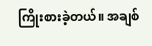ကြိုးစားခဲ့တယ်။ အချစ်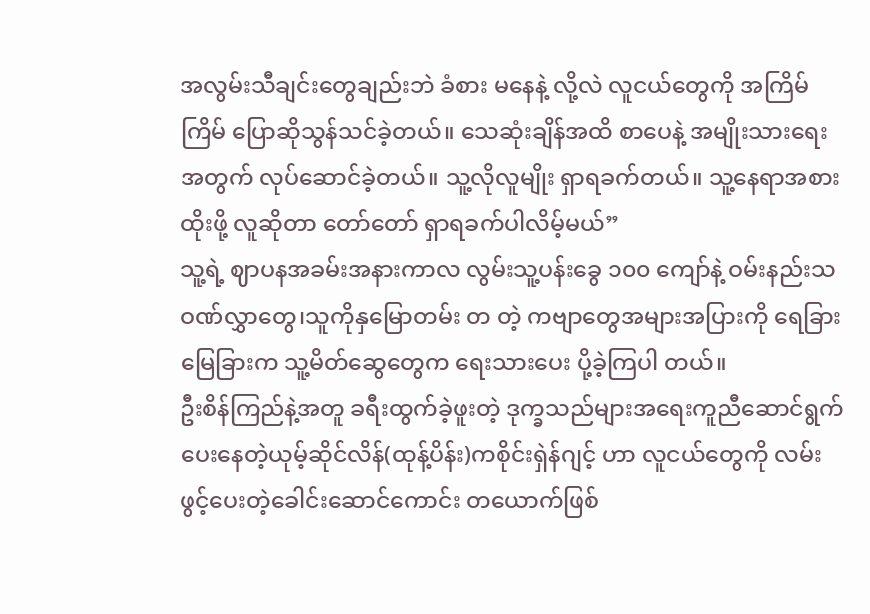အလွမ်းသီချင်းတွေချည်းဘဲ ခံစား မနေနဲ့ လို့လဲ လူငယ်တွေကို အကြိမ်ကြိမ် ပြောဆိုသွန်သင်ခဲ့တယ်။ သေဆုံးချိန်အထိ စာပေနဲ့ အမျိုးသားရေး အတွက် လုပ်ဆောင်ခဲ့တယ်။ သူ့လိုလူမျိုး ရှာရခက်တယ်။ သူ့နေရာအစားထိုးဖို့ လူဆိုတာ တော်တော် ရှာရခက်ပါလိမ့်မယ်”
သူ့ရဲ့ ဈာပနအခမ်းအနားကာလ လွမ်းသူ့ပန်းခွေ ၁၀၀ ကျော်နဲ့ ဝမ်းနည်းသဝဏ်လွှာတွေ၊သူကိုနှမြောတမ်း တ တဲ့ ကဗျာတွေအများအပြားကို ရေခြားမြေခြားက သူ့မိတ်ဆွေတွေက ရေးသားပေး ပို့ခဲ့ကြပါ တယ်။
ဦးစိန်ကြည်နဲ့အတူ ခရီးထွက်ခဲ့ဖူးတဲ့ ဒုက္ခသည်များအရေးကူညီဆောင်ရွက်ပေးနေတဲ့ယုမ့်ဆိုင်လိန်(ထုန့်ပိန်း)ကစိုင်းရှဲန်ဂျင့် ဟာ လူငယ်တွေကို လမ်းဖွင့်ပေးတဲ့ခေါင်းဆောင်ကောင်း တယောက်ဖြစ်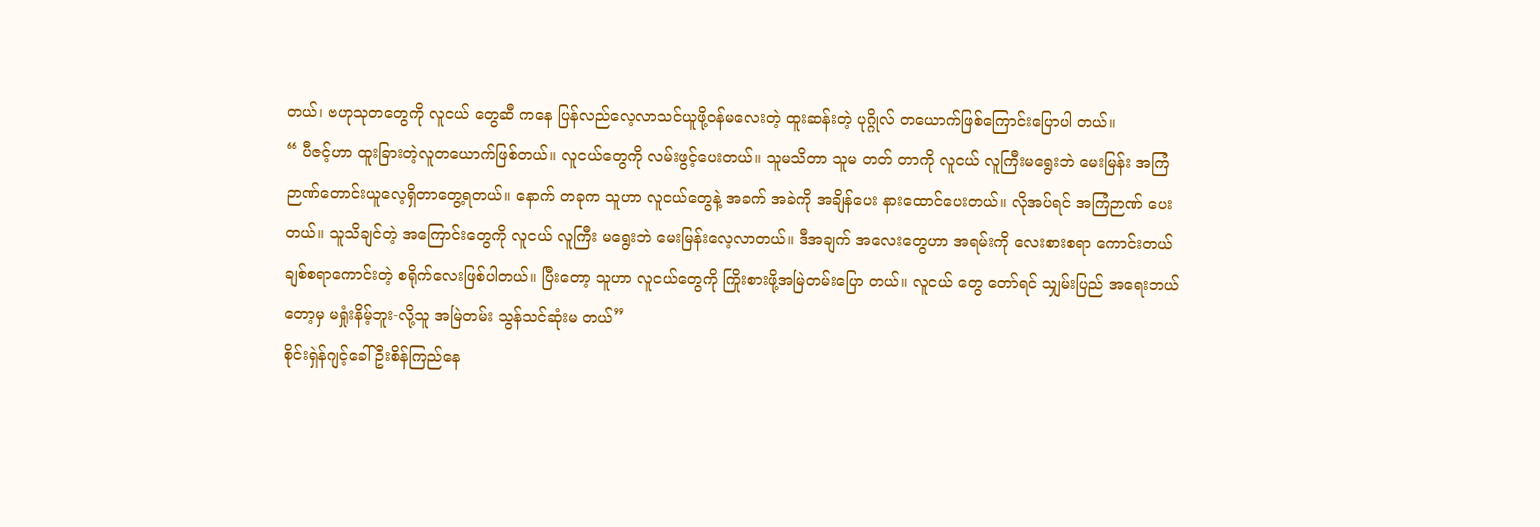တယ်၊ ဗဟုသုတတွေကို လူငယ် တွေဆီ ကနေ ပြန်လည်လေ့လာသင်ယူဖို့ဝန်မလေးတဲ့ ထူးဆန်းတဲ့ ပုဂ္ဂိုလ် တယောက်ဖြစ်ကြောင်းပြောပါ တယ်။
“ ပီဇင့်ဟာ ထူးခြားတဲ့လူတယောက်ဖြစ်တယ်။ လူငယ်တွေကို လမ်းဖွင့်ပေးတယ်။ သူမသိတာ သူမ တတ် တာကို လူငယ် လူကြီးမရွေးဘဲ မေးမြန်း အကြံဉာဏ်တောင်းယူလေ့ရှိတာတွေ့ရတယ်။ နောက် တခုက သူဟာ လူငယ်တွေနဲ့ အခက် အခဲကို အချိန်ပေး နားထောင်ပေးတယ်။ လိုအပ်ရင် အကြံဉာဏ် ပေးတယ်။ သူသိချင်တဲ့ အကြောင်းတွေကို လူငယ် လူကြီး မရွေးဘဲ မေးမြန်းလေ့လာတယ်။ ဒီအချက် အလေးတွေဟာ အရမ်းကို လေးစားစရာ ကောင်းတယ် ချစ်စရာကောင်းတဲ့ စရိုက်လေးဖြစ်ပါတယ်။ ပြီးတော့ သူဟာ လူငယ်တွေကို ကြိုးစားဖို့အမြဲတမ်းပြော တယ်။ လူငယ် တွေ တော်ရင် သျှမ်းပြည် အရေးဘယ်တော့မှ မရှုံးနိမ့်ဘူး-လို့သူ အမြဲတမ်း သွန်သင်ဆုံးမ တယ်”
စိုင်းရှဲန်ဂျင့်ခေါ် ဦးစိန်ကြည်နေ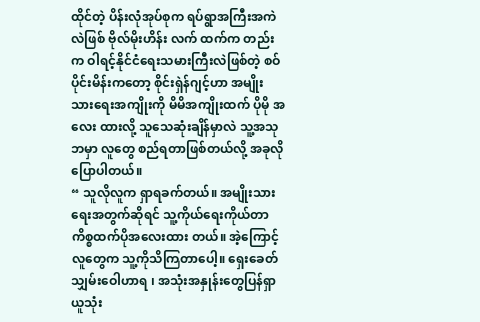ထိုင်တဲ့ ပိန်းလုံအုပ်စုက ရပ်ရွာအကြီးအကဲလဲဖြစ် ဗိုလ်မိုးဟိန်း လက် ထက်က တည်းက ဝါရင့်နိုင်ငံရေးသမားကြီးလဲဖြစ်တဲ့ စဝ်ပိုင်းမိန်းကတော့ စိုင်းရှဲန်ဂျင့်ဟာ အမျိုးသားရေးအကျိုးကို မိမိအကျိုးထက် ပိုမို အလေး ထားလို့ သူသေဆုံးချိန်မှာလဲ သူ့အသုဘမှာ လူတွေ စည်ရတာဖြစ်တယ်လို့ အခုလိုပြောပါတယ်။
“ သူလိုလူက ရှာရခက်တယ်။ အမျိုးသားရေးအတွက်ဆိုရင် သူ့ကိုယ်ရေးကိုယ်တာကိစ္စထက်ပိုအလေးထား တယ်။ အဲ့ကြောင့် လူတွေက သူ့ကိုသိကြတာပေါ့။ ရှေးခေတ် သျှမ်းဝေါဟာရ ၊ အသုံးအနှုန်းတွေပြန်ရှာ ယူသုံး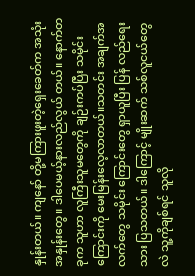နှုန်းတယ်။ ကျနော် တို့မကြားဖူးတဲ့ရှေးခေတ်က အသုံးအနှုန်းတွေ။ ဒါပေမယ့်နားလည်လွယ် တယ်။ နောက်တခုက သူဟာ လူကြီးသူမတွေကို ချဉ်းကပ်ပြီး သမိုင်းကြောင်းကို မေးမြန်းလေ့လာတယ်။သတင်း အချက်အလက်တွေ သမိုင်း ကြောင်းတွေ ရှာယူပြီး ပြန် လည်ရေး သား ပြသတယ်။ ဒါကြောင့် မျိုးဆက် သစ်လူငယ်တွေလဲ သူ့ကိုချစ်ရင် သူလို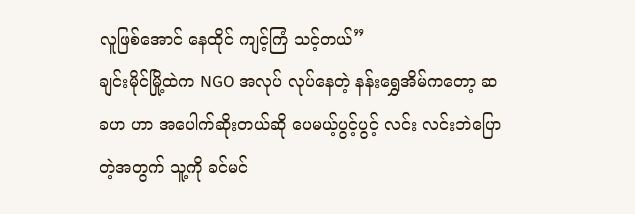လူဖြစ်အောင် နေထိုင် ကျင့်ကြံ သင့်တယ်”
ချင်းမိုင်မြို့ထဲက NGO အလုပ် လုပ်နေတဲ့ နန်းရွှေအိမ်ကတော့ ဆခဟ ဟာ အပေါက်ဆိုးတယ်ဆို ပေမယ့်ပွင့်ပွင့် လင်း လင်းဘဲပြောတဲ့အတွက် သူ့ကို ခင်မင်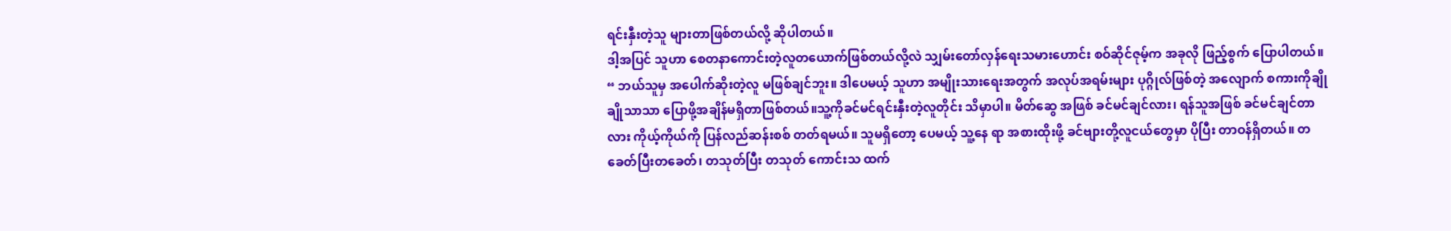ရင်းနှီးတဲ့သူ များတာဖြစ်တယ်လို့ ဆိုပါတယ်။
ဒါ့အပြင် သူဟာ စေတနာကောင်းတဲ့လူတယောက်ဖြစ်တယ်လို့လဲ သျှမ်းတော်လှန်ရေးသမားဟောင်း စဝ်ဆိုင်ဇုမ့်က အခုလို ဖြည့်စွက် ပြောပါတယ်။
“ ဘယ်သူမှ အပေါက်ဆိုးတဲ့လူ မဖြစ်ချင်ဘူး။ ဒါပေမယ့် သူဟာ အမျိုးသားရေးအတွက် အလုပ်အရမ်းများ ပုဂ္ဂိုလ်ဖြစ်တဲ့ အလျောက် စကားကိုချိုချိုသာသာ ပြောဖို့အချိန်မရှိတာဖြစ်တယ်။သူ့ကိုခင်မင်ရင်းနှီးတဲ့လူတိုင်း သိမှာပါ။ မိတ်ဆွေ အဖြစ် ခင်မင်ချင်လား၊ ရန်သူအဖြစ် ခင်မင်ချင်တာလား ကိုယ့်ကိုယ်ကို ပြန်လည်ဆန်းစစ် တတ်ရမယ်။ သူမရှိတော့ ပေမယ့် သူ့နေ ရာ အစားထိုးဖို့ ခင်ဗျားတို့လူငယ်တွေမှာ ပိုပြီး တာဝန်ရှိတယ်။ တခေတ်ပြီးတခေတ်၊ တသုတ်ပြီး တသုတ် ကောင်းသ ထက်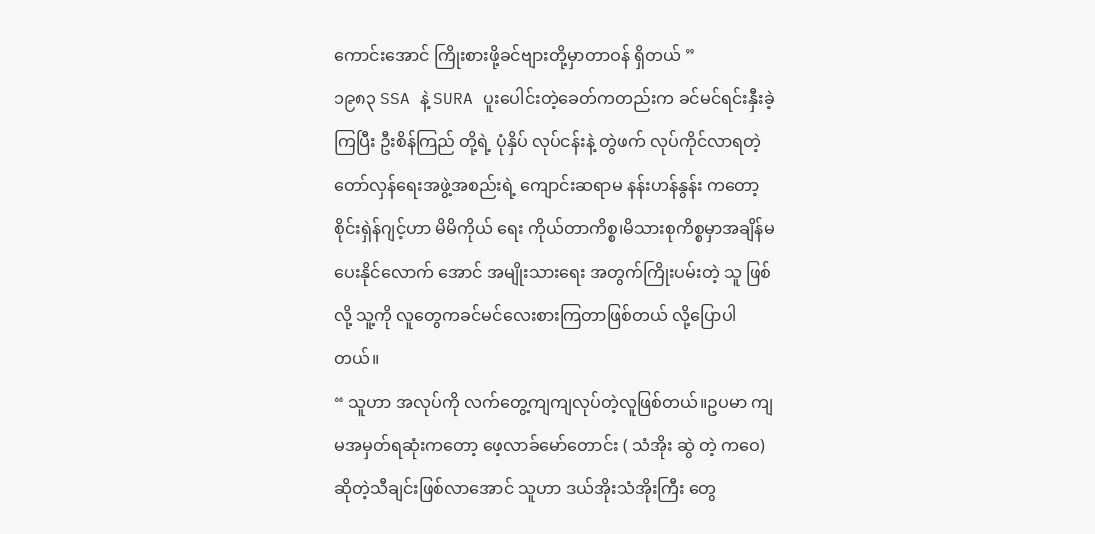ကောင်းအောင် ကြိုးစားဖို့ခင်ဗျားတို့မှာတာဝန် ရှိတယ် ”
၁၉၈၃ SSA နဲ့ SURA ပူးပေါင်းတဲ့ခေတ်ကတည်းက ခင်မင်ရင်းနှီးခဲ့ကြပြီး ဦးစိန်ကြည် တို့ရဲ့ ပုံနှိပ် လုပ်ငန်းနဲ့ တွဲဖက် လုပ်ကိုင်လာရတဲ့ တော်လှန်ရေးအဖွဲ့အစည်းရဲ့ ကျောင်းဆရာမ နန်းဟန်နွန်း ကတော့ စိုင်းရှဲန်ဂျင့်ဟာ မိမိကိုယ် ရေး ကိုယ်တာကိစ္စ၊မိသားစုကိစ္စမှာအချိန်မပေးနိုင်လောက် အောင် အမျိုးသားရေး အတွက်ကြိုးပမ်းတဲ့ သူ ဖြစ်လို့ သူ့ကို လူတွေကခင်မင်လေးစားကြတာဖြစ်တယ် လို့ပြောပါတယ်။
“ သူဟာ အလုပ်ကို လက်တွေ့ကျကျလုပ်တဲ့လူဖြစ်တယ်။ဥပမာ ကျမအမှတ်ရဆုံးကတော့ ဖေ့လာခ်မော်တောင်း ( သံအိုး ဆွဲ တဲ့ ကဝေ) ဆိုတဲ့သီချင်းဖြစ်လာအောင် သူဟာ ဒယ်အိုးသံအိုးကြီး တွေ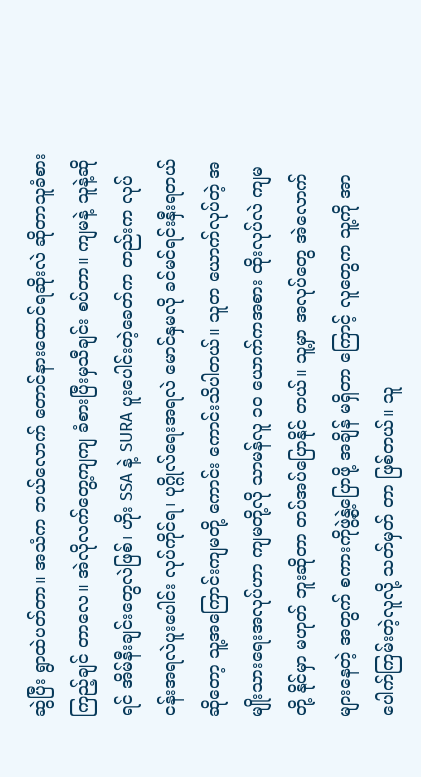ဆွဲပြီး ရွာထဲပတ်တာ။ အသံက ဘယ်လောက် တောင်နားထောင်ရဆိုးလဲ ဆိုတာသူခံစားကြည့်ချင် တာလေ။ အဲလိုလက်တွေ့ကျကျ ခံစားပြီးမှသီချင်း စပ်တာ။ ကျမနဲ့ သူနဲ့ဆိုရင် အိမ်နီးချင်းတွေလဲဖြစ်၊ ဟိုး SSA နဲ့ SURA ပူးပေါင်းတဲ့ခေတ်က တည်းက လုပ်ငန်းအရလဲပူးပေါင်း လုပ်ကိုင်ရ၊ ပုဂ္ဂိုလ်ရေးအရလဲ မောင်နှမလို ခင်မင်ရင်းနှီးရတယ်ဆိုတော့ သူ့အကြောင်းကျမတို့ ကောင်း ကောင်းသိပါတယ်။ သူတ ယောက်လုပ်တဲ့ အမျိုးသားရေးအလုပ်ဟာ ကျမတို့လို သာမန်လူ ၁၀ ယောက်ကအစား ထိုးလုပ်လဲ ကျမတို့ နိုင်မှာ မဟုတ် ဘူးဆိုတာ တပ်အပ်ပြောနိုင် တယ်။ သူ့မှာ အလုပ်တွေ အဲလောက်များနေတဲ့ အတွက် စကားကိုဖွဲ့နွဲ့ပြောဖို့ အချိန် မရှိတာ ကြောင့် လူတွေက သူ့ကို အာပေါက်ကြမ်းတဲ့လူလို့ သတ်မှတ် တာ ဖြစ်တယ်။ သူ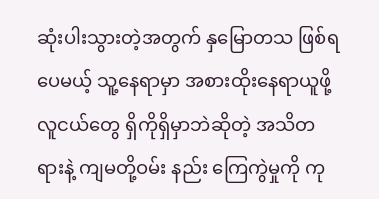ဆုံးပါးသွားတဲ့အတွက် နှမြောတသ ဖြစ်ရ ပေမယ့် သူ့နေရာမှာ အစားထိုးနေရာယူဖို့ လူငယ်တွေ ရှိကိုရှိမှာဘဲဆိုတဲ့ အသိတရားနဲ့ ကျမတို့ဝမ်း နည်း ကြေကွဲမှုကို ကု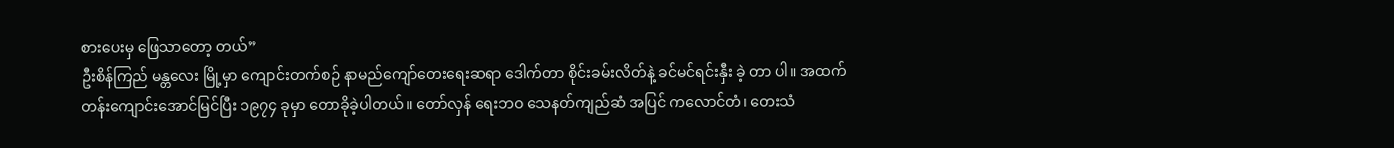စားပေးမှ ဖြေသာတော့ တယ်”
ဦးစိန်ကြည် မန္တလေး မြို့မှာ ကျောင်းတက်စဉ် နာမည်ကျော်တေးရေးဆရာ ဒေါက်တာ စိုင်းခမ်းလိတ်နဲ့ ခင်မင်ရင်းနှီး ခဲ့ တာ ပါ။ အထက်တန်းကျောင်းအောင်မြင်ပြီး ၁၉၇၄ ခုမှာ တောခိုခဲ့ပါတယ်။ တော်လှန် ရေးဘဝ သေနတ်ကျည်ဆံ အပြင် ကလောင်တံ၊ တေးသံ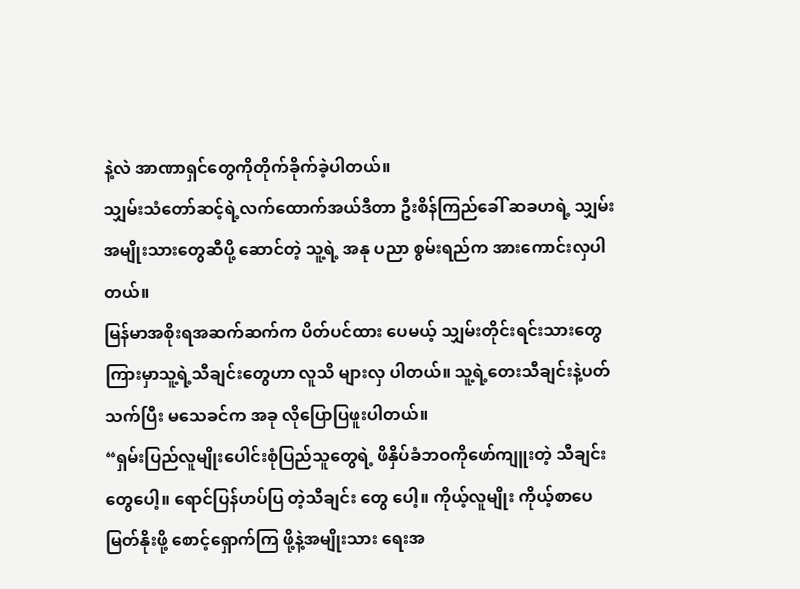နဲ့လဲ အာဏာရှင်တွေကိုတိုက်ခိုက်ခဲ့ပါတယ်။
သျှမ်းသံတော်ဆင့်ရဲ့လက်ထောက်အယ်ဒီတာ ဦးစိန်ကြည်ခေါ် ဆခဟရဲ့ သျှမ်းအမျိုးသားတွေဆီပို့ ဆောင်တဲ့ သူ့ရဲ့ အနု ပညာ စွမ်းရည်က အားကောင်းလှပါတယ်။
မြန်မာအစိုးရအဆက်ဆက်က ပိတ်ပင်ထား ပေမယ့် သျှမ်းတိုင်းရင်းသားတွေကြားမှာသူ့ရဲ့သီချင်းတွေဟာ လူသိ များလှ ပါတယ်။ သူ့ရဲ့တေးသီချင်းနဲ့ပတ်သက်ပြီး မသေခင်က အခု လိုပြောပြဖူးပါတယ်။
“ရှမ်းပြည်လူမျိုးပေါင်းစုံပြည်သူတွေရဲ့ ဖိနှိပ်ခံဘဝကိုဖော်ကျူးတဲ့ သီချင်းတွေပေါ့။ ရောင်ပြန်ဟပ်ပြ တဲ့သီချင်း တွေ ပေါ့။ ကိုယ့်လူမျိုး ကိုယ့်စာပေ မြတ်နိုးဖို့ စောင့်ရှောက်ကြ ဖို့နဲ့အမျိုးသား ရေးအ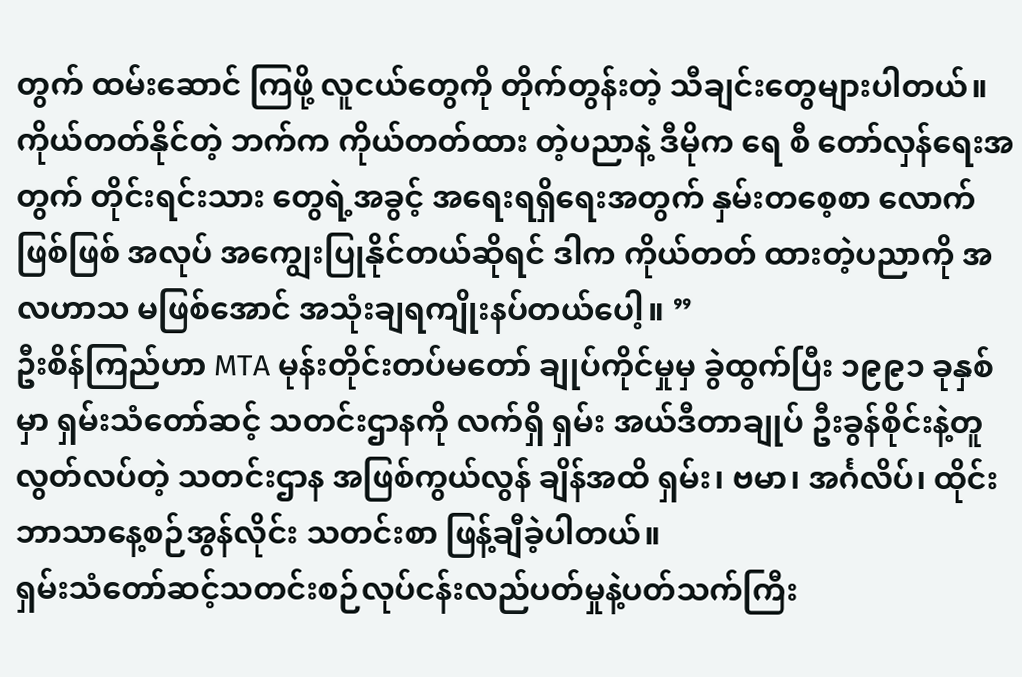တွက် ထမ်းဆောင် ကြဖို့ လူငယ်တွေကို တိုက်တွန်းတဲ့ သီချင်းတွေများပါတယ်။ ကိုယ်တတ်နိုင်တဲ့ ဘက်က ကိုယ်တတ်ထား တဲ့ပညာနဲ့ ဒီမိုက ရေ စီ တော်လှန်ရေးအတွက် တိုင်းရင်းသား တွေရဲ့အခွင့် အရေးရရှိရေးအတွက် နှမ်းတစေ့စာ လောက်ဖြစ်ဖြစ် အလုပ် အကျွေးပြုနိုင်တယ်ဆိုရင် ဒါက ကိုယ်တတ် ထားတဲ့ပညာကို အလဟာသ မဖြစ်အောင် အသုံးချရကျိုးနပ်တယ်ပေါ့။ ”
ဦးစိန်ကြည်ဟာ MTA မုန်းတိုင်းတပ်မတော် ချုပ်ကိုင်မှုမှ ခွဲထွက်ပြီး ၁၉၉၁ ခုနှစ်မှာ ရှမ်းသံတော်ဆင့် သတင်းဌာနကို လက်ရှိ ရှမ်း အယ်ဒီတာချုပ် ဦးခွန်စိုင်းနဲ့တူ လွတ်လပ်တဲ့ သတင်းဌာန အဖြစ်ကွယ်လွန် ချိန်အထိ ရှမ်း၊ ဗမာ၊ အင်္ဂလိပ်၊ ထိုင်း ဘာသာနေ့စဉ်အွန်လိုင်း သတင်းစာ ဖြန့်ချီခဲ့ပါတယ်။
ရှမ်းသံတော်ဆင့်သတင်းစဉ်လုပ်ငန်းလည်ပတ်မှုနဲ့ပတ်သက်ကြီး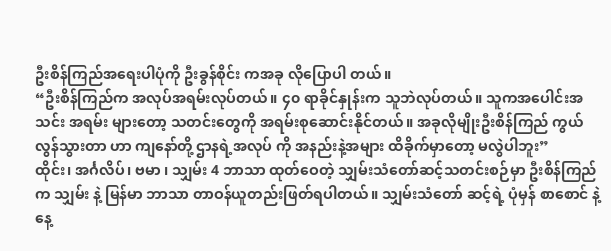ဦးစိန်ကြည်အရေးပါပုံကို ဦးခွန်စိုင်း ကအခု လိုပြောပါ တယ်။
“ဦးစိန်ကြည်က အလုပ်အရမ်းလုပ်တယ်။ ၄၀ ရာခိုင်နှုန်းက သူဘဲလုပ်တယ်။ သူကအပေါင်းအသင်း အရမ်း များတော့ သတင်းတွေကို အရမ်းစုဆောင်းနိုင်တယ်။ အခုလိုမျိုးဦးစိန်ကြည် ကွယ်လွန်သွားတာ ဟာ ကျနော်တို့ ဌာနရဲ့အလုပ် ကို အနည်းနဲ့အများ ထိခိုက်မှာတော့ မလွဲပါဘူး”
ထိုင်း၊ အင်္ဂလိပ်၊ ဗမာ ၊ သျှမ်း 4 ဘာသာ ထုတ်ဝေတဲ့ သျှမ်းသံတော်ဆင့်သတင်းစဉ်မှာ ဦးစိန်ကြည်က သျှမ်း နဲ့ မြန်မာ ဘာသာ တာဝန်ယူတည်းဖြတ်ရပါတယ်။ သျှမ်းသံတော် ဆင့်ရဲ့ ပုံမှန် စာစောင် နဲ့ နေ့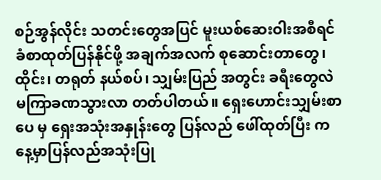စဉ်အွန်လိုင်း သတင်းတွေအပြင် မူးယစ်ဆေးဝါးအစီရင်ခံစာထုတ်ပြန်နိုင်ဖို့ အချက်အလက် စုဆောင်းတာတွေ၊ ထိုင်း၊ တရုတ် နယ်စပ်၊ သျှမ်းပြည် အတွင်း ခရီးတွေလဲ မကြာခဏသွားလာ တတ်ပါတယ်။ ရှေးဟောင်းသျှမ်းစာပေ မှ ရှေးအသုံးအနှုန်းတွေ ပြန်လည် ဖေါ်ထုတ်ပြီး ကနေ့မှာပြန်လည်အသုံးပြု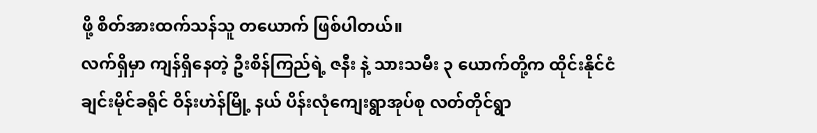ဖို့ စိတ်အားထက်သန်သူ တယောက် ဖြစ်ပါတယ်။
လက်ရှိမှာ ကျန်ရှိနေတဲ့ ဦးစိန်ကြည်ရဲ့ ဇနီး နဲ့ သားသမီး ၃ ယောက်တို့က ထိုင်းနိုင်ငံ ချင်းမိုင်ခရိုင် ဝိန်းဟဲန်မြို့ နယ် ပိန်းလုံကျေးရွာအုပ်စု လတ်တိုင်ရွာ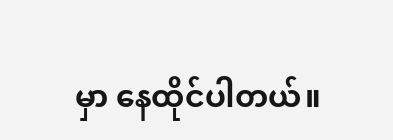မှာ နေထိုင်ပါတယ်။